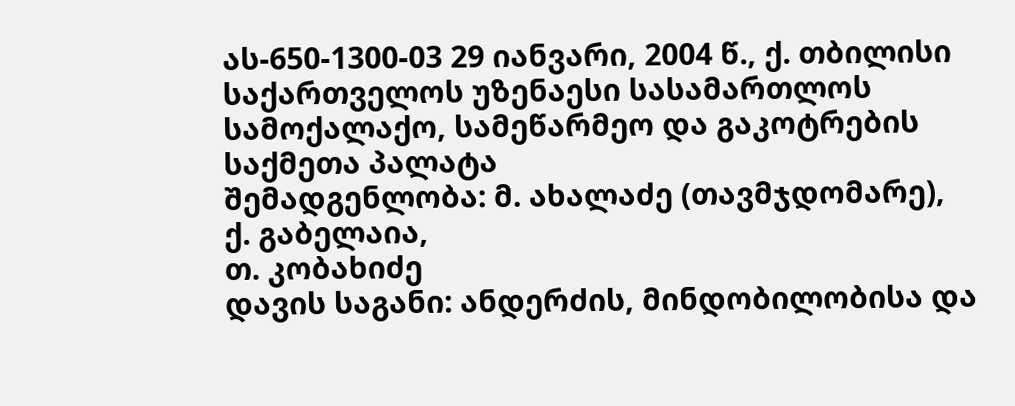ას-650-1300-03 29 იანვარი, 2004 წ., ქ. თბილისი
საქართველოს უზენაესი სასამართლოს სამოქალაქო, სამეწარმეო და გაკოტრების საქმეთა პალატა
შემადგენლობა: მ. ახალაძე (თავმჯდომარე),
ქ. გაბელაია,
თ. კობახიძე
დავის საგანი: ანდერძის, მინდობილობისა და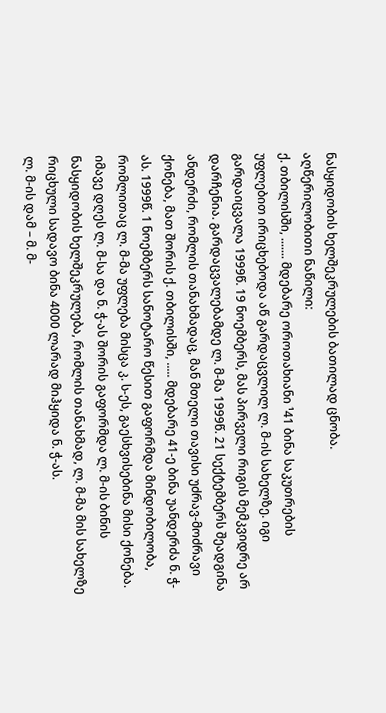ნასყიდობის ხელშეკრულების ბათილად ცნობა.
აღწერილობითი ნაწილი:
ქ. თბილისში, ....... მდებარე ოროთახიანი ¹41 ბინა საკუთრების უფლებით ირიცხებოდა აწ გარდაცვლილ ლ. მ-ის სახელზე. იგი გარდაიცვალა 1999წ. 19 ნოემბერს, მას პირველი რიგის მემკვიდრე არ დარჩენია. გარდაცვალებამდე ლ. მ-მა 1999წ. 21 სექტემბერს შეადგინა ანდერძი, რომლის თანახმადაც, მან მთელი თავისი უძრავ-მოძრავი ქონება, მათ შორის ქ. თბილისში, ..... მდებარე 41-ე ბინა უანდერძა ნ. ჭ-ას. 1999წ. 1 ნოემბერს სანოტარო წესით გაფორმდა მინდობილობა, რომლითაც ლ. მ-მა უფლება მისცა კ. ს-ეს, გაესხვისებინა მისი ქონება. იმავე დღეს ლ. მ-სა და ნ. ჭ-ას შორის გაფორმდა ლ. მ-ის ბინის ნასყიდობის ხელშეკრულება, რომლის თანახმად, ლ. მ-მა მის სახელზე რიცხული სადავო ბინა 4000 ლარად მიჰყიდა ნ. ჭ-ას.
ლ. მ-ის დამ – მ. მ-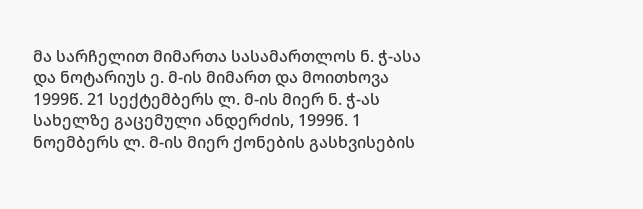მა სარჩელით მიმართა სასამართლოს ნ. ჭ-ასა და ნოტარიუს ე. მ-ის მიმართ და მოითხოვა 1999წ. 21 სექტემბერს ლ. მ-ის მიერ ნ. ჭ-ას სახელზე გაცემული ანდერძის, 1999წ. 1 ნოემბერს ლ. მ-ის მიერ ქონების გასხვისების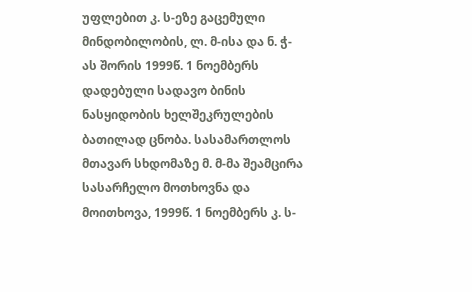უფლებით კ. ს-ეზე გაცემული მინდობილობის, ლ. მ-ისა და ნ. ჭ-ას შორის 1999წ. 1 ნოემბერს დადებული სადავო ბინის ნასყიდობის ხელშეკრულების ბათილად ცნობა. სასამართლოს მთავარ სხდომაზე მ. მ-მა შეამცირა სასარჩელო მოთხოვნა და მოითხოვა, 1999წ. 1 ნოემბერს კ. ს-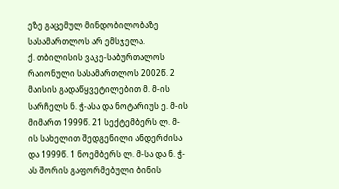ეზე გაცემულ მინდობილობაზე სასამართლოს არ ემსჯელა.
ქ. თბილისის ვაკე-საბურთალოს რაიონული სასამართლოს 2002წ. 2 მაისის გადაწყვეტილებით მ. მ-ის სარჩელს ნ. ჭ-ასა და ნოტარიუს ე. მ-ის მიმართ 1999წ. 21 სექტემბერს ლ. მ-ის სახელით შედგენილი ანდერძისა და 1999წ. 1 ნოემბერს ლ. მ-სა და ნ. ჭ-ას შორის გაფორმებული ბინის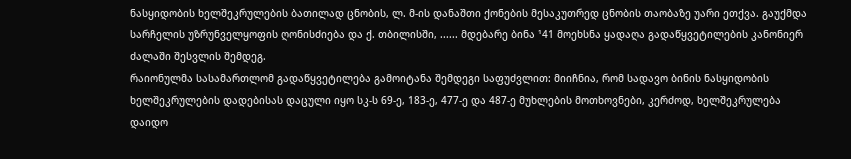ნასყიდობის ხელშეკრულების ბათილად ცნობის, ლ. მ-ის დანაშთი ქონების მესაკუთრედ ცნობის თაობაზე უარი ეთქვა. გაუქმდა სარჩელის უზრუნველყოფის ღონისძიება და ქ. თბილისში, ...... მდებარე ბინა ¹41 მოეხსნა ყადაღა გადაწყვეტილების კანონიერ ძალაში შესვლის შემდეგ.
რაიონულმა სასამართლომ გადაწყვეტილება გამოიტანა შემდეგი საფუძვლით: მიიჩნია, რომ სადავო ბინის ნასყიდობის ხელშეკრულების დადებისას დაცული იყო სკ-ს 69-ე, 183-ე, 477-ე და 487-ე მუხლების მოთხოვნები, კერძოდ, ხელშეკრულება დაიდო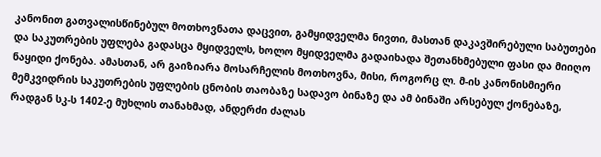კანონით გათვალისწინებულ მოთხოვნათა დაცვით, გამყიდველმა ნივთი, მასთან დაკავშირებული საბუთები და საკუთრების უფლება გადასცა მყიდველს, ხოლო მყიდველმა გადაიხადა შეთანხმებული ფასი და მიიღო ნაყიდი ქონება. ამასთან, არ გაიზიარა მოსარჩელის მოთხოვნა, მისი, როგორც ლ. მ-ის კანონისმიერი მემკვიდრის საკუთრების უფლების ცნობის თაობაზე სადავო ბინაზე და ამ ბინაში არსებულ ქონებაზე, რადგან სკ-ს 1402-ე მუხლის თანახმად, ანდერძი ძალას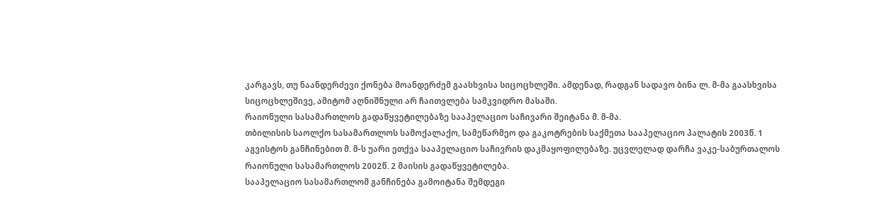კარგავს, თუ ნაანდერძევი ქონება მოანდერძემ გაასხვისა სიცოცხლეში. ამდენად, რადგან სადავო ბინა ლ. მ-მა გაასხვისა სიცოცხლეშივე, ამიტომ აღნიშნული არ ჩაითვლება სამკვიდრო მასაში.
რაიონული სასამართლოს გადაწყვეტილებაზე სააპელაციო საჩივარი შეიტანა მ. მ-მა.
თბილისის საოლქო სასამართლოს სამოქალაქო, სამეწარმეო და გაკოტრების საქმეთა სააპელაციო პალატის 2003წ. 1 აგვისტოს განჩინებით მ. მ-ს უარი ეთქვა სააპელაციო საჩივრის დაკმაყოფილებაზე. უცვლელად დარჩა ვაკე-საბურთალოს რაიონული სასამართლოს 2002წ. 2 მაისის გადაწყვეტილება.
სააპელაციო სასამართლომ განჩინება გამოიტანა შემდეგი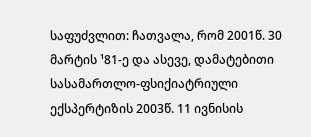საფუძვლით: ჩათვალა, რომ 2001წ. 30 მარტის ¹81-ე და ასევე, დამატებითი სასამართლო-ფსიქიატრიული ექსპერტიზის 2003წ. 11 ივნისის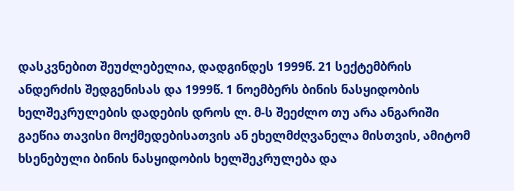დასკვნებით შეუძლებელია, დადგინდეს 1999წ. 21 სექტემბრის ანდერძის შედგენისას და 1999წ. 1 ნოემბერს ბინის ნასყიდობის ხელშეკრულების დადების დროს ლ. მ-ს შეეძლო თუ არა ანგარიში გაეწია თავისი მოქმედებისათვის ან ეხელმძღვანელა მისთვის, ამიტომ ხსენებული ბინის ნასყიდობის ხელშეკრულება და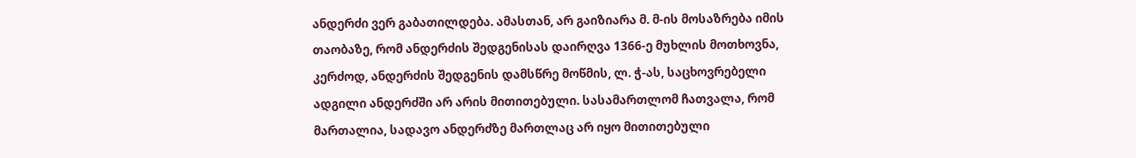ანდერძი ვერ გაბათილდება. ამასთან, არ გაიზიარა მ. მ-ის მოსაზრება იმის თაობაზე, რომ ანდერძის შედგენისას დაირღვა 1366-ე მუხლის მოთხოვნა, კერძოდ, ანდერძის შედგენის დამსწრე მოწმის, ლ. ჭ-ას, საცხოვრებელი ადგილი ანდერძში არ არის მითითებული. სასამართლომ ჩათვალა, რომ მართალია, სადავო ანდერძზე მართლაც არ იყო მითითებული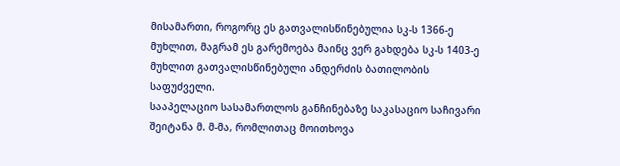მისამართი, როგორც ეს გათვალისწინებულია სკ-ს 1366-ე მუხლით, მაგრამ ეს გარემოება მაინც ვერ გახდება სკ-ს 1403-ე მუხლით გათვალისწინებული ანდერძის ბათილობის საფუძველი.
სააპელაციო სასამართლოს განჩინებაზე საკასაციო საჩივარი შეიტანა მ. მ-მა, რომლითაც მოითხოვა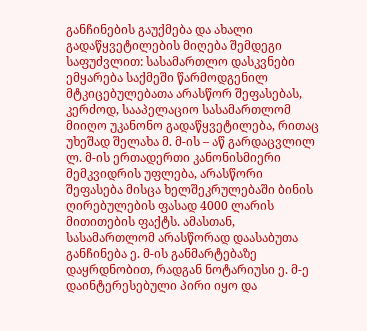განჩინების გაუქმება და ახალი გადაწყვეტილების მიღება შემდეგი საფუძვლით: სასამართლო დასკვნები ემყარება საქმეში წარმოდგენილ მტკიცებულებათა არასწორ შეფასებას, კერძოდ, სააპელაციო სასამართლომ მიიღო უკანონო გადაწყვეტილება, რითაც უხეშად შელახა მ. მ-ის – აწ გარდაცვლილ ლ. მ-ის ერთადერთი კანონისმიერი მემკვიდრის უფლება, არასწორი შეფასება მისცა ხელშეკრულებაში ბინის ღირებულების ფასად 4000 ლარის მითითების ფაქტს. ამასთან, სასამართლომ არასწორად დაასაბუთა განჩინება ე. მ-ის განმარტებაზე დაყრდნობით, რადგან ნოტარიუსი ე. მ-ე დაინტერესებული პირი იყო და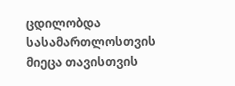ცდილობდა სასამართლოსთვის მიეცა თავისთვის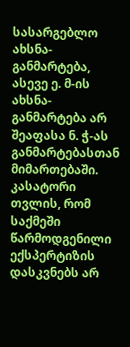სასარგებლო ახსნა-განმარტება, ასევე ე. მ-ის ახსნა-განმარტება არ შეაფასა ნ. ჭ-ას განმარტებასთან მიმართებაში. კასატორი თვლის, რომ საქმეში წარმოდგენილი ექსპერტიზის დასკვნებს არ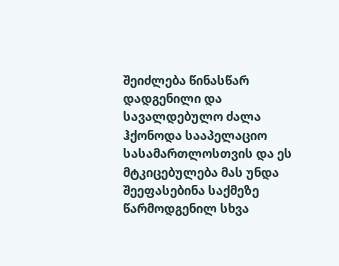შეიძლება წინასწარ დადგენილი და სავალდებულო ძალა ჰქონოდა სააპელაციო სასამართლოსთვის და ეს მტკიცებულება მას უნდა შეეფასებინა საქმეზე წარმოდგენილ სხვა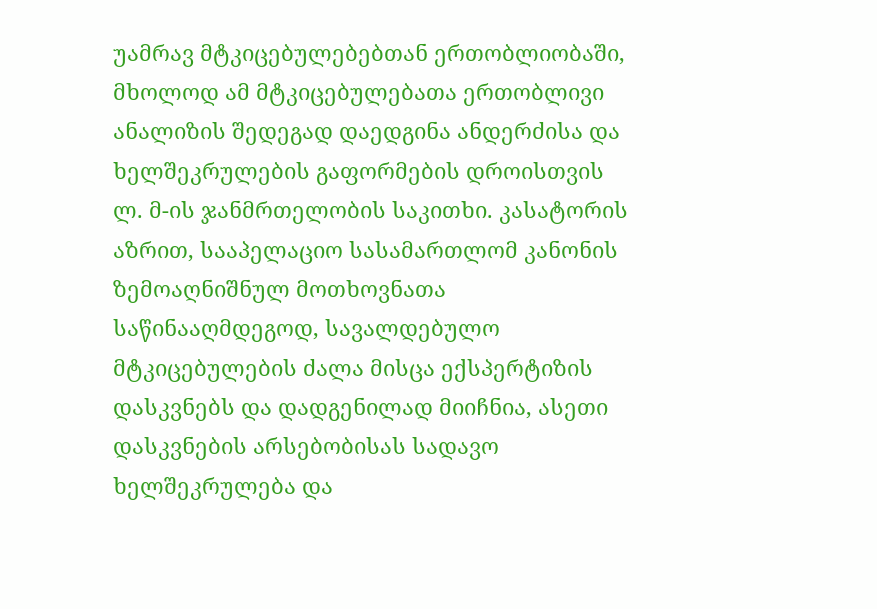უამრავ მტკიცებულებებთან ერთობლიობაში, მხოლოდ ამ მტკიცებულებათა ერთობლივი ანალიზის შედეგად დაედგინა ანდერძისა და ხელშეკრულების გაფორმების დროისთვის ლ. მ-ის ჯანმრთელობის საკითხი. კასატორის აზრით, სააპელაციო სასამართლომ კანონის ზემოაღნიშნულ მოთხოვნათა საწინააღმდეგოდ, სავალდებულო მტკიცებულების ძალა მისცა ექსპერტიზის დასკვნებს და დადგენილად მიიჩნია, ასეთი დასკვნების არსებობისას სადავო ხელშეკრულება და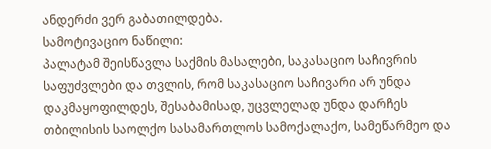ანდერძი ვერ გაბათილდება.
სამოტივაციო ნაწილი:
პალატამ შეისწავლა საქმის მასალები, საკასაციო საჩივრის საფუძვლები და თვლის, რომ საკასაციო საჩივარი არ უნდა დაკმაყოფილდეს, შესაბამისად, უცვლელად უნდა დარჩეს თბილისის საოლქო სასამართლოს სამოქალაქო, სამეწარმეო და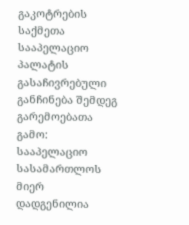გაკოტრების საქმეთა სააპელაციო პალატის გასაჩივრებული განჩინება შემდეგ გარემოებათა გამო:
სააპელაციო სასამართლოს მიერ დადგენილია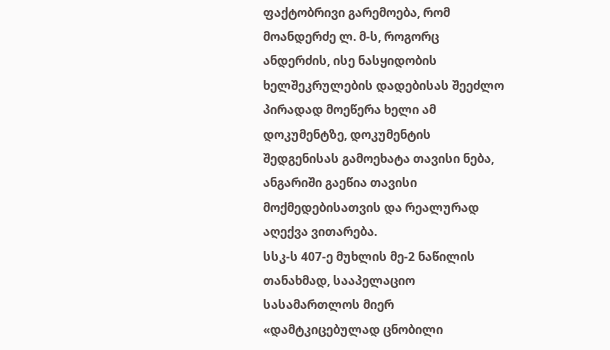ფაქტობრივი გარემოება, რომ მოანდერძე ლ. მ-ს, როგორც ანდერძის, ისე ნასყიდობის ხელშეკრულების დადებისას შეეძლო პირადად მოეწერა ხელი ამ დოკუმენტზე, დოკუმენტის შედგენისას გამოეხატა თავისი ნება, ანგარიში გაეწია თავისი მოქმედებისათვის და რეალურად აღექვა ვითარება.
სსკ-ს 407-ე მუხლის მე-2 ნაწილის თანახმად, სააპელაციო სასამართლოს მიერ «დამტკიცებულად ცნობილი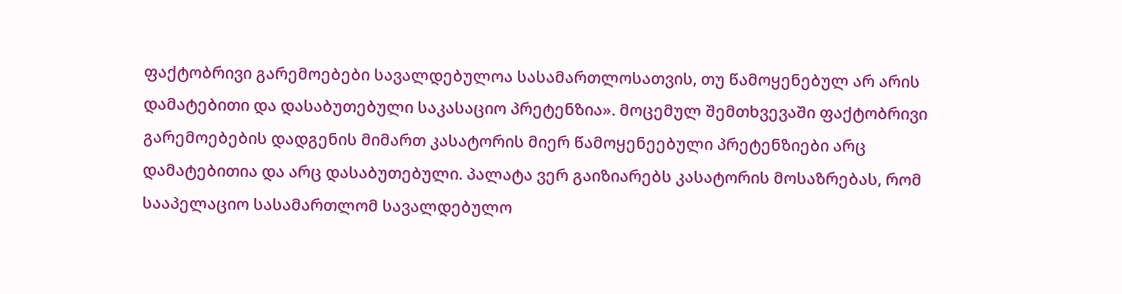ფაქტობრივი გარემოებები სავალდებულოა სასამართლოსათვის, თუ წამოყენებულ არ არის დამატებითი და დასაბუთებული საკასაციო პრეტენზია». მოცემულ შემთხვევაში ფაქტობრივი გარემოებების დადგენის მიმართ კასატორის მიერ წამოყენეებული პრეტენზიები არც დამატებითია და არც დასაბუთებული. პალატა ვერ გაიზიარებს კასატორის მოსაზრებას, რომ სააპელაციო სასამართლომ სავალდებულო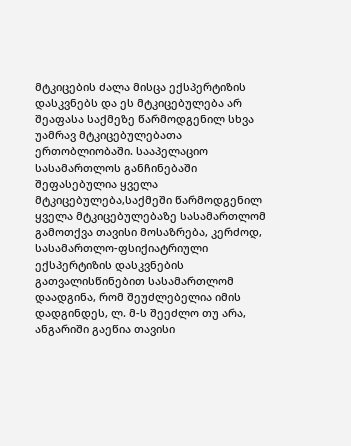მტკიცების ძალა მისცა ექსპერტიზის დასკვნებს და ეს მტკიცებულება არ შეაფასა საქმეზე წარმოდგენილ სხვა უამრავ მტკიცებულებათა ერთობლიობაში. სააპელაციო სასამართლოს განჩინებაში შეფასებულია ყველა მტკიცებულება,საქმეში წარმოდგენილ ყველა მტკიცებულებაზე სასამართლომ გამოთქვა თავისი მოსაზრება, კერძოდ, სასამართლო-ფსიქიატრიული ექსპერტიზის დასკვნების გათვალისწინებით სასამართლომ დაადგინა, რომ შეუძლებელია იმის დადგინდეს, ლ. მ-ს შეეძლო თუ არა, ანგარიში გაეწია თავისი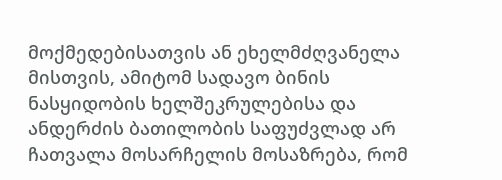მოქმედებისათვის ან ეხელმძღვანელა მისთვის, ამიტომ სადავო ბინის ნასყიდობის ხელშეკრულებისა და ანდერძის ბათილობის საფუძვლად არ ჩათვალა მოსარჩელის მოსაზრება, რომ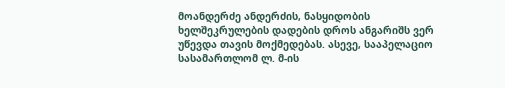მოანდერძე ანდერძის, ნასყიდობის ხელშეკრულების დადების დროს ანგარიშს ვერ უწევდა თავის მოქმედებას. ასევე, სააპელაციო სასამართლომ ლ. მ-ის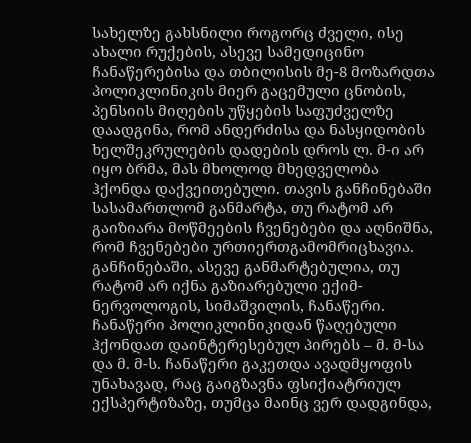სახელზე გახსნილი როგორც ძველი, ისე ახალი რუქების, ასევე სამედიცინო ჩანაწერებისა და თბილისის მე-8 მოზარდთა პოლიკლინიკის მიერ გაცემული ცნობის, პენსიის მიღების უწყების საფუძველზე დაადგინა, რომ ანდერძისა და ნასყიდობის ხელშეკრულების დადების დროს ლ. მ-ი არ იყო ბრმა, მას მხოლოდ მხედველობა ჰქონდა დაქვეითებული. თავის განჩინებაში სასამართლომ განმარტა, თუ რატომ არ გაიზიარა მოწმეების ჩვენებები და აღნიშნა, რომ ჩვენებები ურთიერთგამომრიცხავია. განჩინებაში, ასევე განმარტებულია, თუ რატომ არ იქნა გაზიარებული ექიმ-ნერვოლოგის, სიმაშვილის, ჩანაწერი. ჩანაწერი პოლიკლინიკიდან წაღებული ჰქონდათ დაინტერესებულ პირებს – მ. მ-სა და მ. მ-ს. ჩანაწერი გაკეთდა ავადმყოფის უნახავად, რაც გაიგზავნა ფსიქიატრიულ ექსპერტიზაზე, თუმცა მაინც ვერ დადგინდა,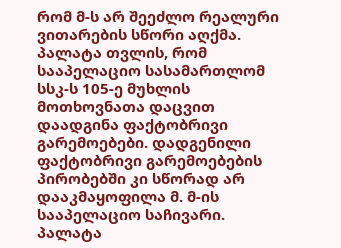რომ მ-ს არ შეეძლო რეალური ვითარების სწორი აღქმა.
პალატა თვლის, რომ სააპელაციო სასამართლომ სსკ-ს 105-ე მუხლის მოთხოვნათა დაცვით დაადგინა ფაქტობრივი გარემოებები. დადგენილი ფაქტობრივი გარემოებების პირობებში კი სწორად არ დააკმაყოფილა მ. მ-ის სააპელაციო საჩივარი.
პალატა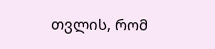თვლის, რომ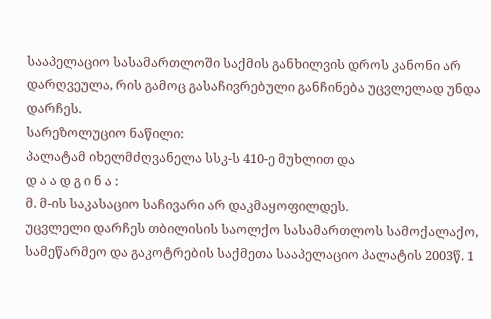სააპელაციო სასამართლოში საქმის განხილვის დროს კანონი არ დარღვეულა, რის გამოც გასაჩივრებული განჩინება უცვლელად უნდა დარჩეს.
სარეზოლუციო ნაწილი:
პალატამ იხელმძღვანელა სსკ-ს 410-ე მუხლით და
დ ა ა დ გ ი ნ ა :
მ. მ-ის საკასაციო საჩივარი არ დაკმაყოფილდეს.
უცვლელი დარჩეს თბილისის საოლქო სასამართლოს სამოქალაქო, სამეწარმეო და გაკოტრების საქმეთა სააპელაციო პალატის 2003წ. 1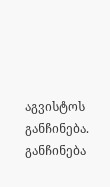აგვისტოს განჩინება.
განჩინება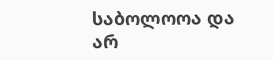საბოლოოა და არ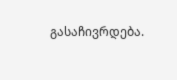გასაჩივრდება.